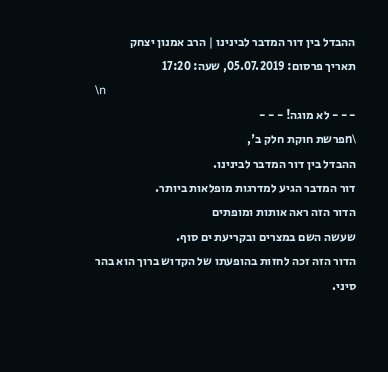ההבדל בין דור המדבר לבינינו | הרב אמנון יצחק
תאריך פרסום: 05.07.2019, שעה: 17:20
\n
- - - לא מוגה! - - -
\nפרשת חוקת חלק ב',
ההבדל בין דור המדבר לבינינו.
דור המדבר הגיע למדרגות מופלאות ביותר.
הדור הזה ראה אותות ומופתים
שעשה השם במצרים ובקריעת ים סוף.
הדור הזה זכה לחזות בהופעתו של הקדוש ברוך הוא בהר סיני.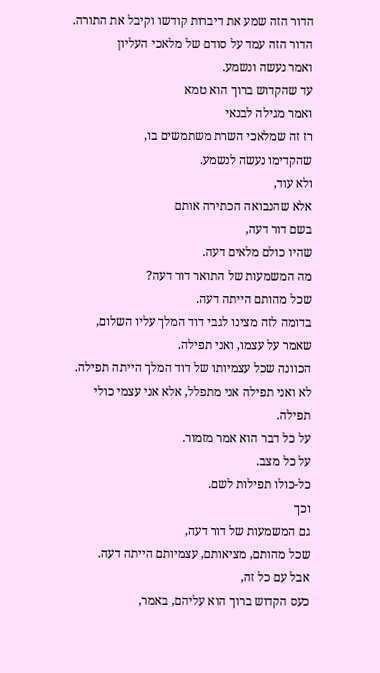הדור הזה שמע את דיברות קודשו וקיבל את התורה.
הדור הזה עמד על סודם של מלאכי העליון
ואמר נעשה ונשמע.
עד שהקדוש ברוך הוא טמא
ואמר מגילה לבנאי
רז זה שמלאכי השרת משתמשים בו,
שהקדימו נעשה לנשמע.
ולא עוד,
אלא שהנבואה הכתירה אותם
בשם דור דעה,
שהיו כולם מלאים דעה.
מה המשמעות של התואר דור דעה?
שכל מהותם הייתה דעה.
בדומה לזה מצינו לגבי דוד המלך עליו השלום,
שאמר על עצמו, ואני תפילה.
הכוונה שכל עצמיותו של דוד המלך הייתה תפילה.
לא ואני תפילה אני מתפלל, אלא אני עצמי כולי תפילה.
על כל דבר הוא אמר מזמור.
על כל מצב.
כל-כולו תפילות לשם.
וכך
גם המשמעות של דור דעה,
שכל מהותם, מציאותם, עצמיותם הייתה דעה.
אבל עם כל זה,
כעס הקדוש ברוך הוא עליהם, באמר,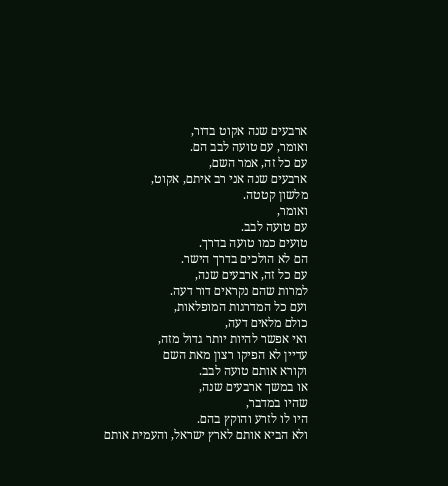ארבעים שנה אקוט בדור,
ואומר, עם טועה לבב הם.
עם כל זה, אמר השם,
ארבעים שנה אני רב איתם, אקוט,
מלשון קטטה.
ואומר,
עם טועה לבב.
טועים כמו טועה בדרך.
הם לא הולכים בדרך הישר.
עם כל זה, ארבעים שנה,
למרות שהם נקראים דור דעה.
ועם כל המדרגות המופלאות,
כולם מלאים דעה,
ואי אפשר להיות יותר גדול מזה,
עדיין לא הפיקו רצון מאת השם
וקורא אותם טועה לבב.
או במשך ארבעים שנה,
שהיו במדבר,
היו לו לזרע והוקץ בהם.
ולא הביא אותם לארץ ישראל, והעמית אותם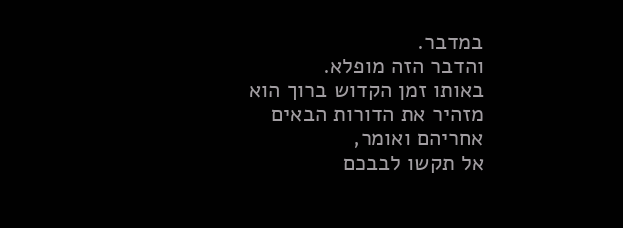במדבר.
והדבר הזה מופלא.
באותו זמן הקדוש ברוך הוא מזהיר את הדורות הבאים אחריהם ואומר,
אל תקשו לבבכם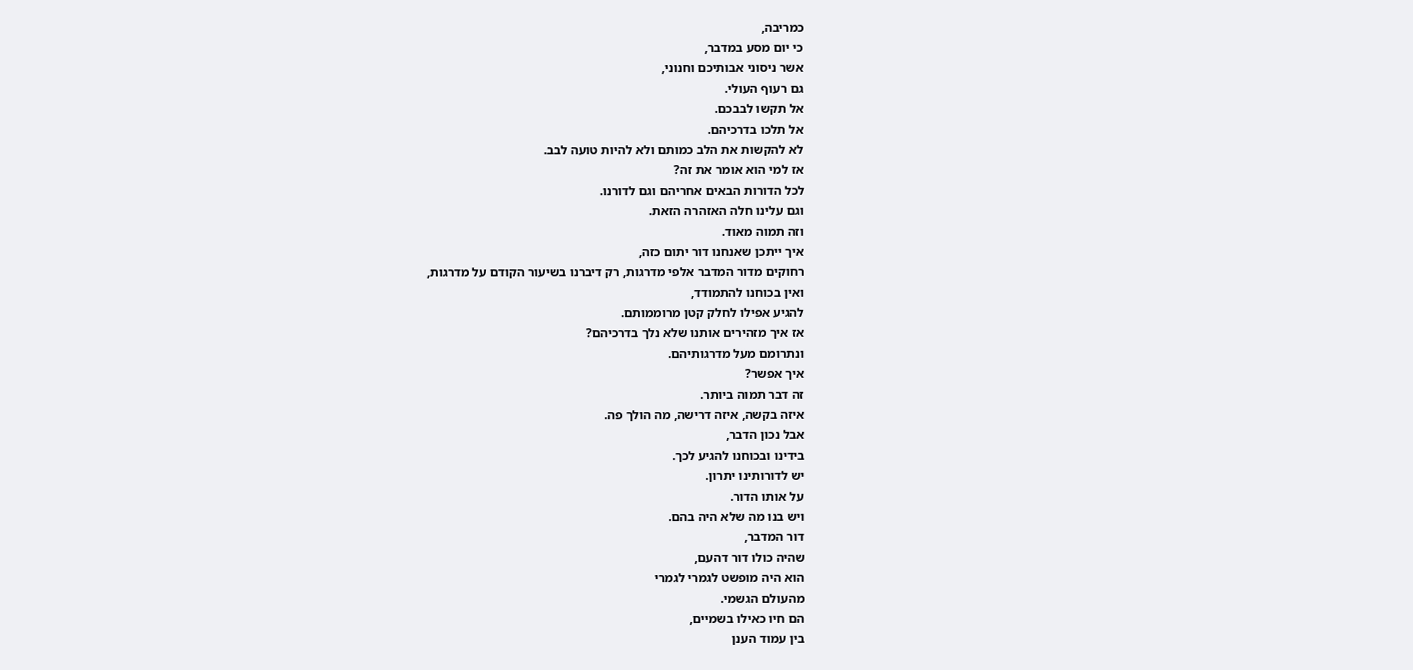כמריבה,
כי יום מסע במדבר,
אשר ניסוני אבותיכם וחנוני,
גם רעוף העולי.
אל תקשו לבבכם.
אל תלכו בדרכיהם.
לא להקשות את הלב כמותם ולא להיות טועה לבב.
אז למי הוא אומר את זה?
לכל הדורות הבאים אחריהם וגם לדורנו.
וגם עלינו חלה האזהרה הזאת.
וזה תמוה מאוד.
איך ייתכן שאנחנו דור יתום כזה,
רחוקים מדור המדבר אלפי מדרגות, רק דיברנו בשיעור הקודם על מדרגות,
ואין בכוחנו להתמודד,
להגיע אפילו לחלק קטן מרוממותם.
אז איך מזהירים אותנו שלא נלך בדרכיהם?
ונתרומם מעל מדרגותיהם.
איך אפשר?
זה דבר תמוה ביותר.
איזה בקשה, איזה דרישה, מה הולך פה.
אבל נכון הדבר,
בידינו ובכוחנו להגיע לכך.
יש לדורותינו יתרון.
על אותו הדור.
ויש בנו מה שלא היה בהם.
דור המדבר,
שהיה כולו דור דהעם,
הוא היה מופשט לגמרי לגמרי
מהעולם הגשמי.
הם חיו כאילו בשמיים,
בין עמוד הענן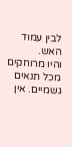לבין עמוד האש.
והיו מרוחקים
מכל תנאים גשמיים. אין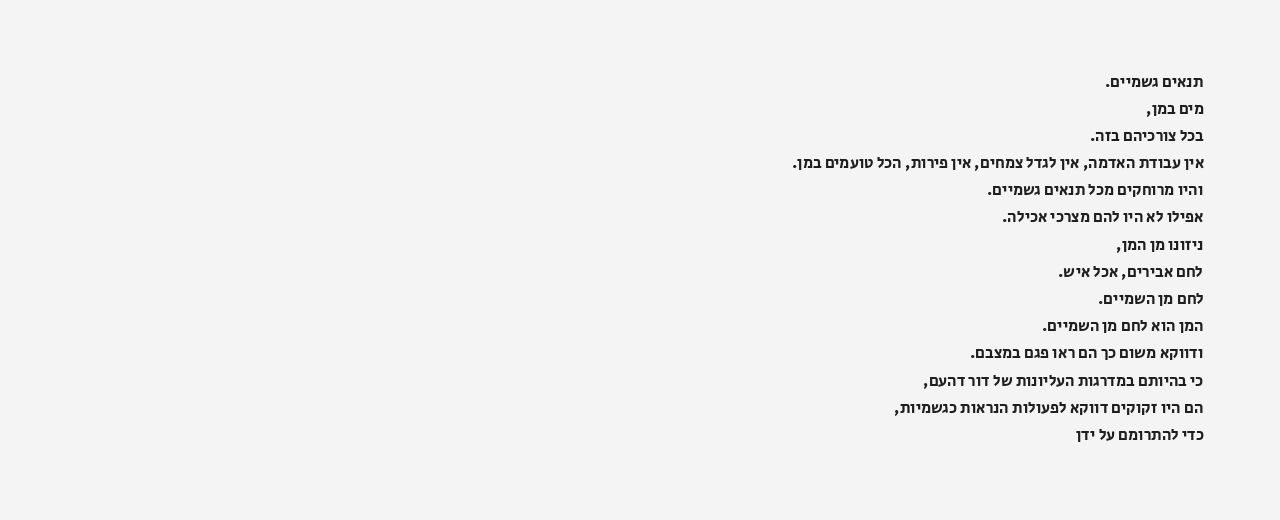תנאים גשמיים.
מים במן,
בכל צורכיהם בזה.
אין עבודת האדמה, אין לגדל צמחים, אין פירות, הכל טועמים במן.
והיו מרוחקים מכל תנאים גשמיים.
אפילו לא היו להם מצרכי אכילה.
ניזונו מן המן,
לחם אבירים, אכל איש.
לחם מן השמיים.
המן הוא לחם מן השמיים.
ודווקא משום כך הם ראו פגם במצבם.
כי בהיותם במדרגות העליונות של דור דהעם,
הם היו זקוקים דווקא לפעולות הנראות כגשמיות,
כדי להתרומם על ידן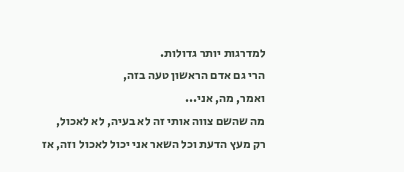למדרגות יותר גדולות.
הרי גם אדם הראשון טעה בזה,
ואמר, מה, אני...
מה שהשם צווה אותי זה לא בעיה, לא לאכול,
רק מעץ הדעת וכל השאר אני יכול לאכול וזה, אז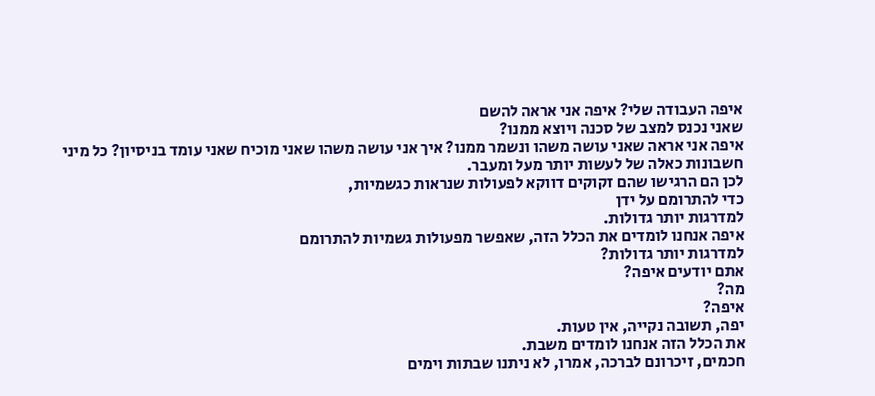איפה העבודה שלי? איפה אני אראה להשם
שאני נכנס למצב של סכנה ויוצא ממנו?
איפה אני אראה שאני עושה משהו ונשמר ממנו? איך אני עושה משהו שאני מוכיח שאני עומד בניסיון? כל מיני חשבונות כאלה של לעשות יותר מעל ומעבר.
לכן הם הרגישו שהם זקוקים דווקא לפעולות שנראות כגשמיות,
כדי להתרומם על ידן
למדרגות יותר גדולות.
איפה אנחנו לומדים את הכלל הזה, שאפשר מפעולות גשמיות להתרומם
למדרגות יותר גדולות?
אתם יודעים איפה?
מה?
איפה?
יפה, תשובה נקייה, אין טעות.
את הכלל הזה אנחנו לומדים משבת.
חכמים, זיכרונם לברכה, אמרו, לא ניתנו שבתות וימים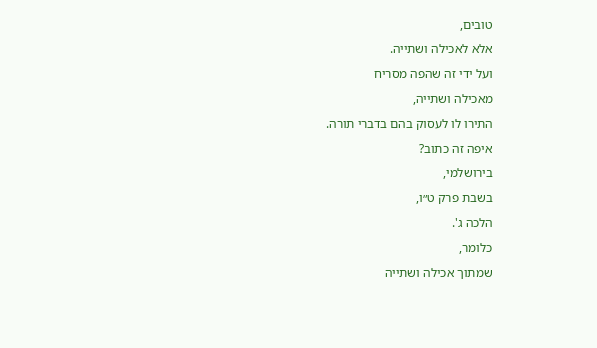טובים,
אלא לאכילה ושתייה.
ועל ידי זה שהפה מסריח
מאכילה ושתייה,
התירו לו לעסוק בהם בדברי תורה.
איפה זה כתוב?
בירושלמי,
בשבת פרק ט״ו,
הלכה ג'.
כלומר,
שמתוך אכילה ושתייה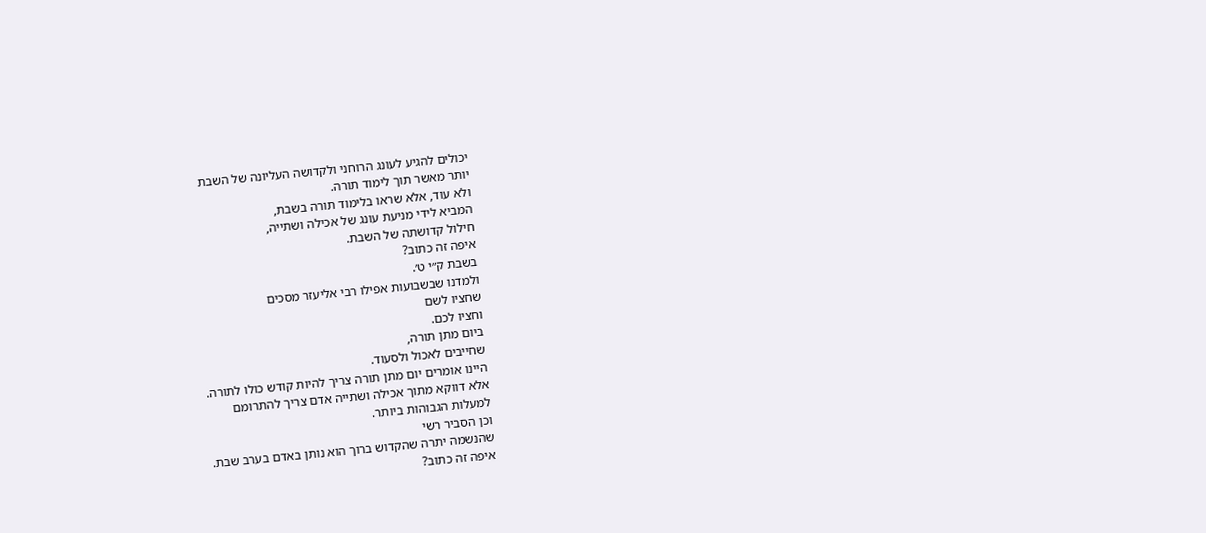יכולים להגיע לעונג הרוחני ולקדושה העליונה של השבת
יותר מאשר תוך לימוד תורה.
ולא עוד, אלא שראו בלימוד תורה בשבת,
המביא לידי מניעת עונג של אכילה ושתייה,
חילול קדושתה של השבת.
איפה זה כתוב?
בשבת ק״י ט׳.
ולמדנו שבשבועות אפילו רבי אליעזר מסכים
שחציו לשם
וחציו לכם.
ביום מתן תורה,
שחייבים לאכול ולסעוד.
היינו אומרים יום מתן תורה צריך להיות קודש כולו לתורה.
אלא דווקא מתוך אכילה ושתייה אדם צריך להתרומם
למעלות הגבוהות ביותר.
וכן הסביר רשי
שהנשמה יתרה שהקדוש ברוך הוא נותן באדם בערב שבת.
איפה זה כתוב?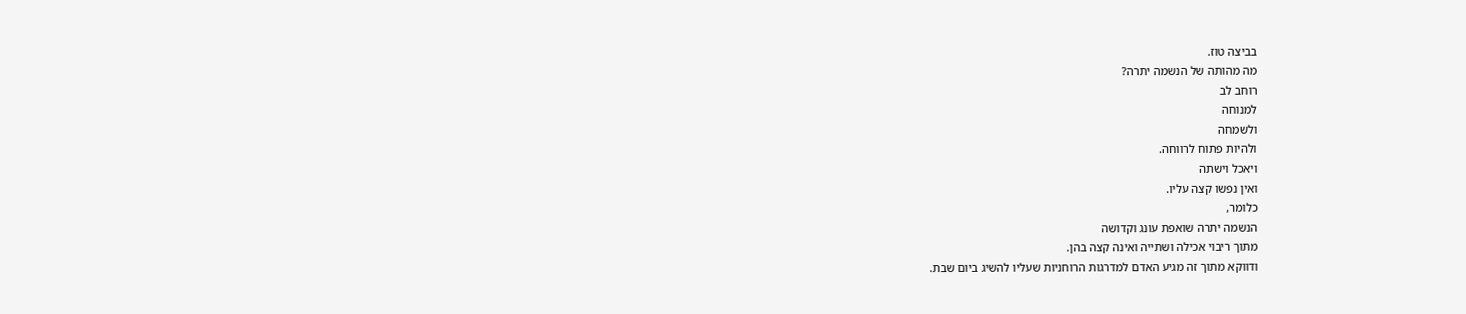בביצה טוז.
מה מהותה של הנשמה יתרה?
רוחב לב
למנוחה
ולשמחה
ולהיות פתוח לרווחה.
ויאכל וישתה
ואין נפשו קצה עליו.
כלומר,
הנשמה יתרה שואפת עונג וקדושה
מתוך ריבוי אכילה ושתייה ואינה קצה בהן.
ודווקא מתוך זה מגיע האדם למדרגות הרוחניות שעליו להשיג ביום שבת.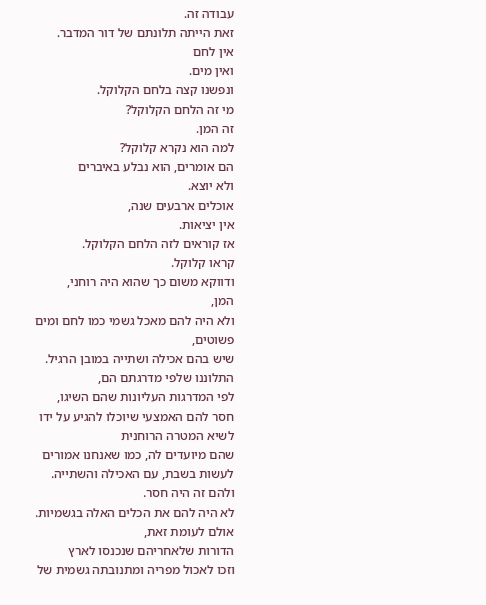עבודה זה.
זאת הייתה תלונתם של דור המדבר.
אין לחם
ואין מים.
ונפשנו קצה בלחם הקלוקל.
מי זה הלחם הקלוקל?
זה המן.
למה הוא נקרא קלוקל?
הם אומרים, הוא נבלע באיברים
ולא יוצא.
אוכלים ארבעים שנה,
אין יציאות.
אז קוראים לזה הלחם הקלוקל.
קראו קלוקל.
ודווקא משום כך שהוא היה רוחני,
המן,
ולא היה להם מאכל גשמי כמו לחם ומים פשוטים,
שיש בהם אכילה ושתייה במובן הרגיל.
התלוננו שלפי מדרגתם הם,
לפי המדרגות העליונות שהם השיגו,
חסר להם האמצעי שיוכלו להגיע על ידו לשיא המטרה הרוחנית
שהם מיועדים לה, כמו שאנחנו אמורים לעשות בשבת, עם האכילה והשתייה.
ולהם זה היה חסר.
לא היה להם את הכלים האלה בגשמיות.
אולם לעומת זאת,
הדורות שלאחריהם שנכנסו לארץ
וזכו לאכול מפריה ומתנובתה גשמית של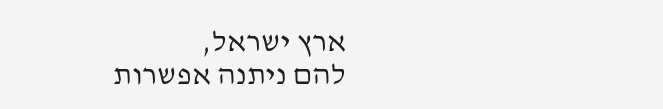ארץ ישראל,
להם ניתנה אפשרות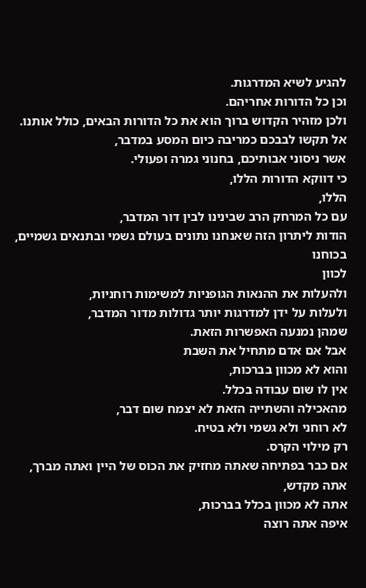להגיע לשיא המדרגות.
וכן כל הדורות אחריהם.
ולכן מזהיר הקדוש ברוך הוא את כל הדורות הבאים, כולל אותנו.
אל תקשו לבבכם כמריבה כיום המסע במדבר,
אשר ניסוני אבותיכם, בחנוני גמרה ופעולי.
כי דווקא הדורות הללו,
הללו,
עם כל המרחק הרב שבינינו לבין דור המדבר,
הודות ליתרון הזה שאנחנו נתונים בעולם גשמי ובתנאים גשמיים,
בכוחנו
לכוון
ולהעלות את ההנאות הגופניות למשימות רוחניות,
ולעלות על ידן למדרגות יותר גדולות מדור המדבר,
שמהן נמנעה האפשרות הזאת.
אבל אם אדם מתחיל את השבת
והוא לא מכוון בברכות,
אין לו שום עבודה בכלל.
מהאכילה והשתייה הזאת לא יצמח שום דבר,
לא רוחני ולא גשמי ולא בטיח.
רק מילוי הקרס.
אם כבר בפתיחה שאתה מחזיק את הכוס של היין ואתה מברך,
אתה מקדש,
אתה לא מכוון בכלל בברכות,
איפה אתה רוצה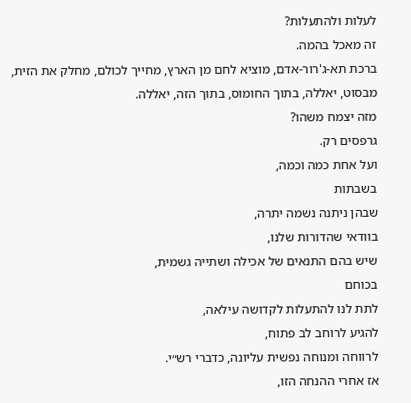לעלות ולהתעלות?
זה מאכל בהמה.
ברכת תא-ג'רור-אדם, מוציא לחם מן הארץ, מחייך לכולם, מחלק את הזית, מבסוט, יאללה, בתוך החומוס, בתוך הזה, יאללה.
מזה יצמח משהו?
גרפסים רק.
ועל אחת כמה וכמה,
בשבתות
שבהן ניתנה נשמה יתרה,
בוודאי שהדורות שלנו,
שיש בהם התנאים של אכילה ושתייה גשמית,
בכוחם
לתת לנו להתעלות לקדושה עילאה,
להגיע לרוחב לב פתוח,
לרווחה ומנוחה נפשית עליונה, כדברי רש״י.
אז אחרי ההנחה הזו,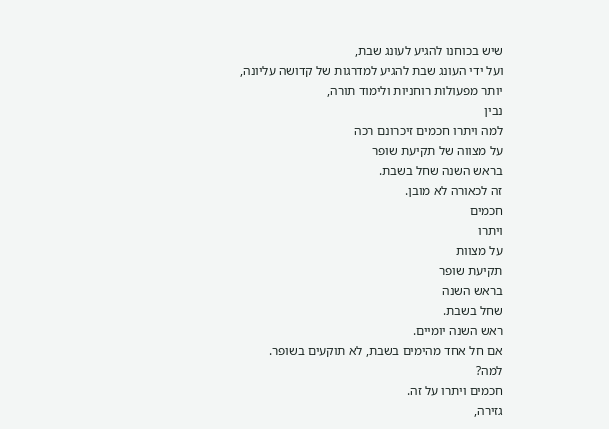שיש בכוחנו להגיע לעונג שבת,
ועל ידי העונג שבת להגיע למדרגות של קדושה עליונה,
יותר מפעולות רוחניות ולימוד תורה,
נבין
למה ויתרו חכמים זיכרונם רכה
על מצווה של תקיעת שופר
בראש השנה שחל בשבת.
זה לכאורה לא מובן.
חכמים
ויתרו
על מצוות
תקיעת שופר
בראש השנה
שחל בשבת.
ראש השנה יומיים.
אם חל אחד מהימים בשבת, לא תוקעים בשופר.
למה?
חכמים ויתרו על זה.
גזירה,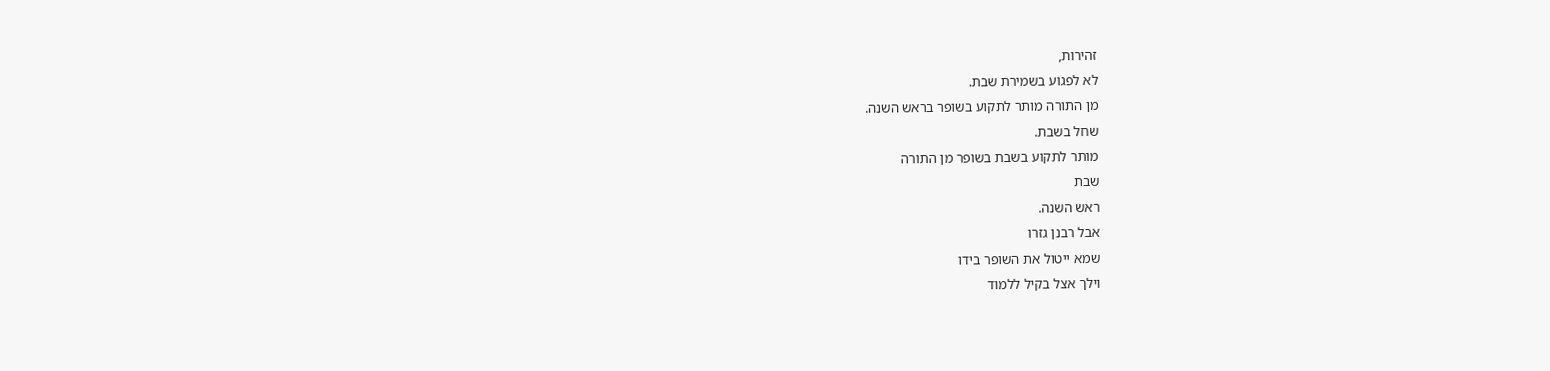זהירות,
לא לפגוע בשמירת שבת.
מן התורה מותר לתקוע בשופר בראש השנה.
שחל בשבת.
מותר לתקוע בשבת בשופר מן התורה
שבת
ראש השנה.
אבל רבנן גזרו
שמא ייטול את השופר בידו
וילך אצל בקיל ללמוד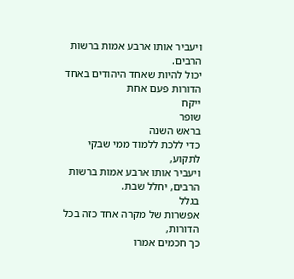ויעביר אותו ארבע אמות ברשות הרבים.
יכול להיות שאחד היהודים באחד הדורות פעם אחת
ייקח
שופר
בראש השנה
כדי ללכת ללמוד ממי שבקי לתקוע,
ויעביר אותו ארבע אמות ברשות הרבים, יחלל שבת.
בגלל
אפשרות של מקרה אחד כזה בכל הדורות,
כך חכמים אמרו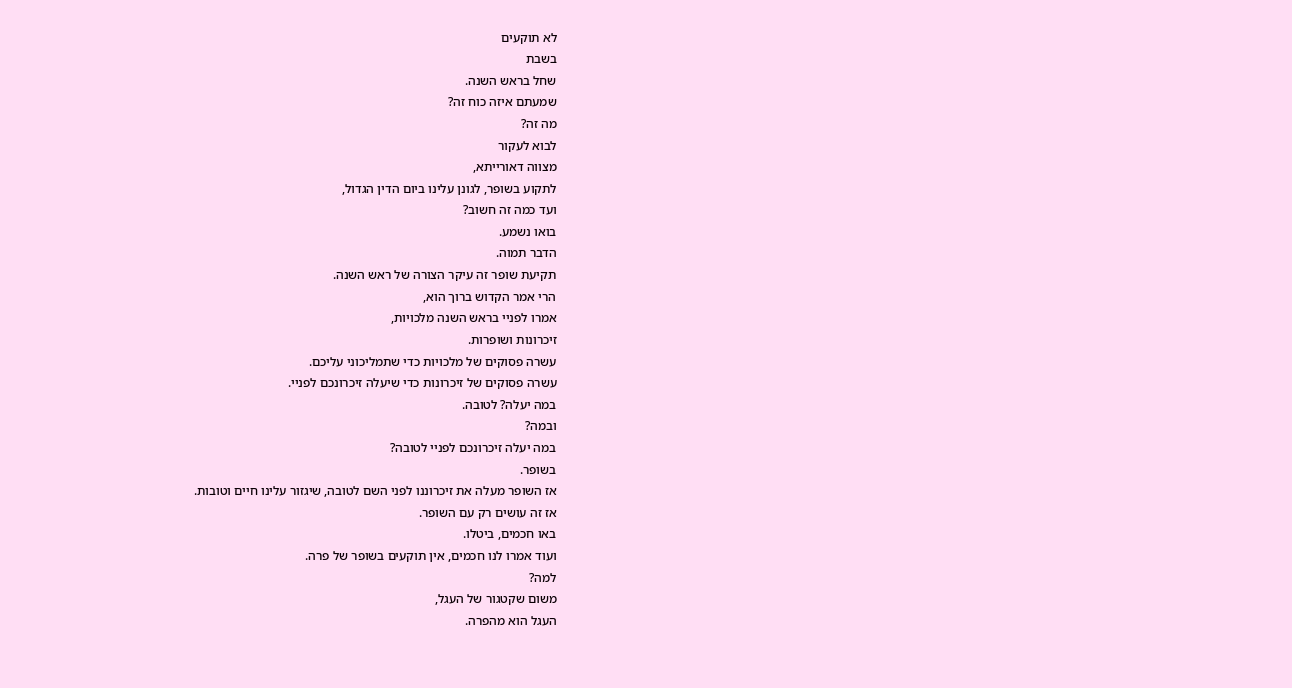לא תוקעים
בשבת
שחל בראש השנה.
שמעתם איזה כוח זה?
מה זה?
לבוא לעקור
מצווה דאורייתא,
לתקוע בשופר, לגונן עלינו ביום הדין הגדול,
ועד כמה זה חשוב?
בואו נשמע.
הדבר תמוה.
תקיעת שופר זה עיקר הצורה של ראש השנה.
הרי אמר הקדוש ברוך הוא,
אמרו לפניי בראש השנה מלכויות,
זיכרונות ושופרות.
עשרה פסוקים של מלכויות כדי שתמליכוני עליכם.
עשרה פסוקים של זיכרונות כדי שיעלה זיכרונכם לפניי.
במה יעלה? לטובה.
ובמה?
במה יעלה זיכרונכם לפניי לטובה?
בשופר.
אז השופר מעלה את זיכרוננו לפני השם לטובה, שיגזור עלינו חיים וטובות.
אז זה עושים רק עם השופר.
באו חכמים, ביטלו.
ועוד אמרו לנו חכמים, אין תוקעים בשופר של פרה.
למה?
משום שקטגור של העגל,
העגל הוא מהפרה.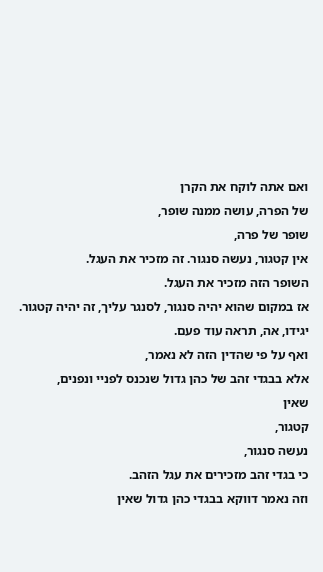ואם אתה לוקח את הקרן
של הפרה, עושה ממנה שופר,
שופר של פרה,
אין קטגור, נעשה סנגור. זה מזכיר את העגל.
השופר הזה מזכיר את העגל.
אז במקום שהוא יהיה סנגור, לסנגר עליך, זה יהיה קטגור. יגידו, אה, תראה עוד פעם.
ואף על פי שהדין הזה לא נאמר,
אלא בבגדי זהב של כהן גדול שנכנס לפניי ונפנים,
שאין
קטגור,
נעשה סנגור,
כי בגדי זהב מזכירים את עגל הזהב.
וזה נאמר דווקא בבגדי כהן גדול שאין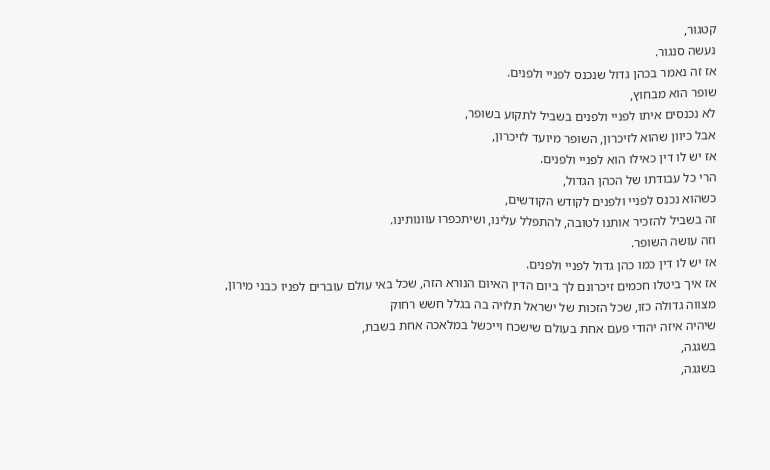קטגור,
נעשה סנגור.
אז זה נאמר בכהן גדול שנכנס לפניי ולפנים.
שופר הוא מבחוץ,
לא נכנסים איתו לפניי ולפנים בשביל לתקוע בשופר,
אבל כיוון שהוא לזיכרון, השופר מיועד לזיכרון,
אז יש לו דין כאילו הוא לפניי ולפנים.
הרי כל עבודתו של הכהן הגדול,
כשהוא נכנס לפניי ולפנים לקודש הקודשים,
זה בשביל להזכיר אותנו לטובה, להתפלל עלינו, ושיתכפרו עוונותינו.
וזה עושה השופר.
אז יש לו דין כמו כהן גדול לפניי ולפנים.
אז איך ביטלו חכמים זיכרונם לך ביום הדין האיום הנורא הזה, שכל באי עולם עוברים לפניו כבני מירון,
מצווה גדולה כזו, שכל הזכות של ישראל תלויה בה בגלל חשש רחוק
שיהיה איזה יהודי פעם אחת בעולם שישכח וייכשל במלאכה אחת בשבת,
בשגגה,
בשגגה,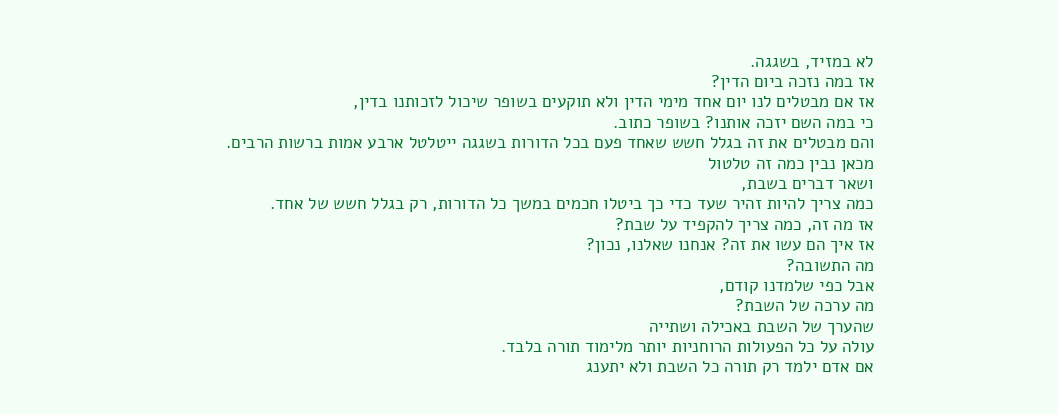לא במזיד, בשגגה.
אז במה נזכה ביום הדין?
אז אם מבטלים לנו יום אחד מימי הדין ולא תוקעים בשופר שיכול לזכותנו בדין,
כי במה השם יזכה אותנו? בשופר כתוב.
והם מבטלים את זה בגלל חשש שאחד פעם בכל הדורות בשגגה ייטלטל ארבע אמות ברשות הרבים.
מכאן נבין כמה זה טלטול
ושאר דברים בשבת,
כמה צריך להיות זהיר שעד כדי כך ביטלו חכמים במשך כל הדורות, רק בגלל חשש של אחד.
אז מה זה, כמה צריך להקפיד על שבת?
אז איך הם עשו את זה? אנחנו שאלנו, נכון?
מה התשובה?
אבל כפי שלמדנו קודם,
מה ערכה של השבת?
שהערך של השבת באכילה ושתייה
עולה על כל הפעולות הרוחניות יותר מלימוד תורה בלבד.
אם אדם ילמד רק תורה כל השבת ולא יתענג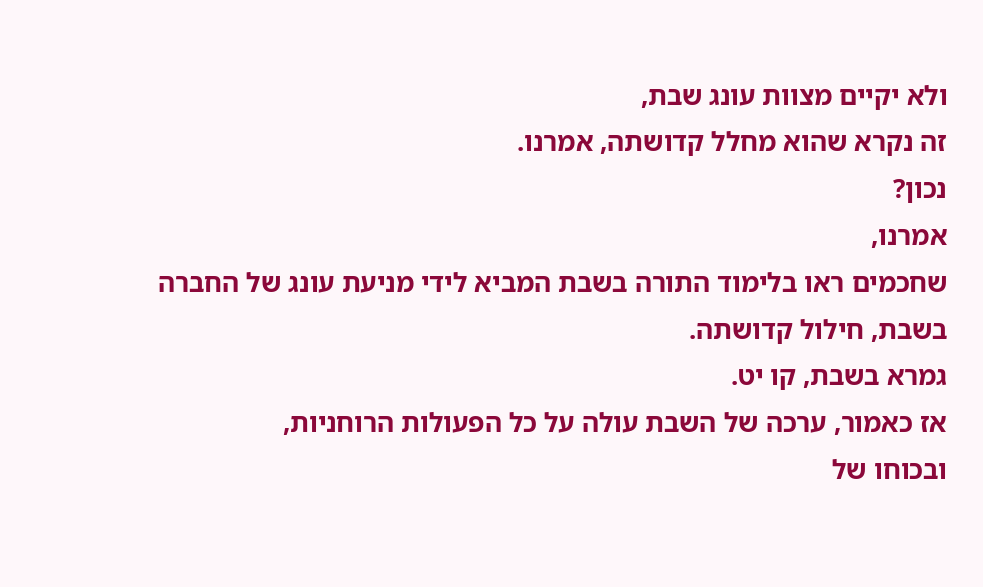ולא יקיים מצוות עונג שבת,
זה נקרא שהוא מחלל קדושתה, אמרנו.
נכון?
אמרנו,
שחכמים ראו בלימוד התורה בשבת המביא לידי מניעת עונג של החברה בשבת, חילול קדושתה.
גמרא בשבת, קו יט.
אז כאמור, ערכה של השבת עולה על כל הפעולות הרוחניות,
ובכוחו של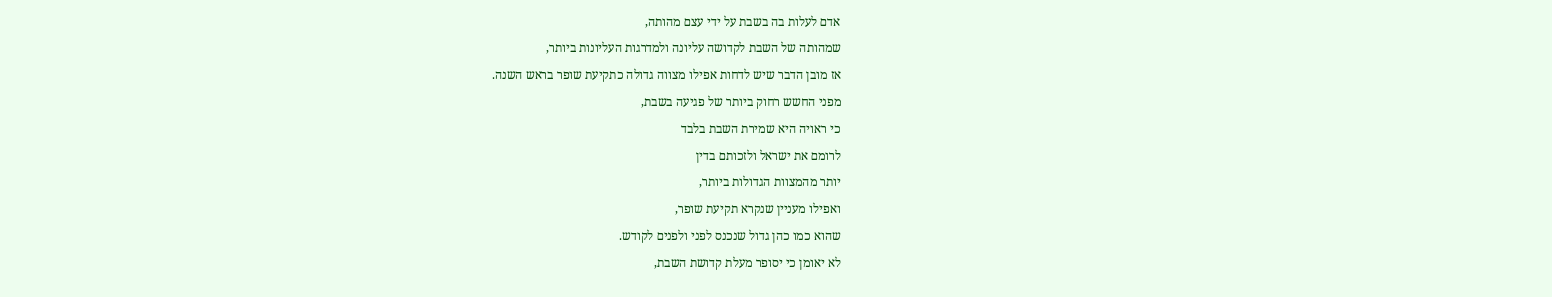אדם לעלות בה בשבת על ידי עצם מהותה,
שמהותה של השבת לקדושה עליונה ולמדרגות העליונות ביותר,
אז מובן הדבר שיש לדחות אפילו מצווה גדולה כתקיעת שופר בראש השנה.
מפני החשש רחוק ביותר של פגיעה בשבת,
כי ראויה היא שמירת השבת בלבד
לרומם את ישראל ולזכותם בדין
יותר מהמצוות הגדולות ביותר,
ואפילו מעניין שנקרא תקיעת שופר,
שהוא כמו כהן גדול שנכנס לפני ולפנים לקודש.
לא יאומן כי יסופר מעלת קדושת השבת,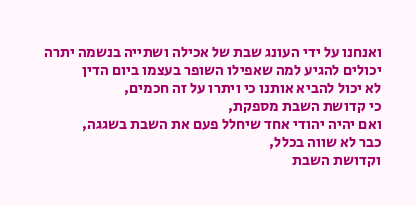ואנחנו על ידי העונג שבת של אכילה ושתייה בנשמה יתרה יכולים להגיע למה שאפילו השופר בעצמו ביום הדין
לא יכול להביא אותנו כי ויתרו על זה חכמים,
כי קדושת השבת מספקת,
ואם יהיה יהודי אחד שיחלל פעם את השבת בשגגה,
כבר לא שווה בכלל,
וקדושת השבת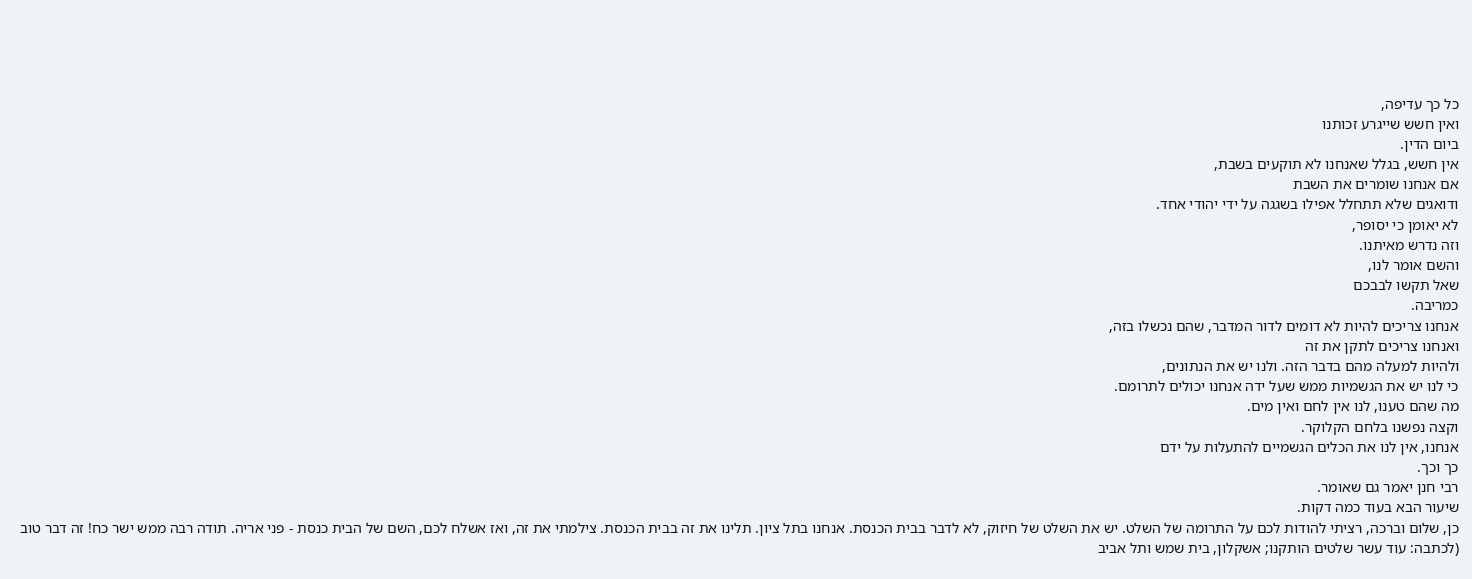כל כך עדיפה,
ואין חשש שייגרע זכותנו
ביום הדין.
אין חשש, בגלל שאנחנו לא תוקעים בשבת,
אם אנחנו שומרים את השבת
ודואגים שלא תתחלל אפילו בשגגה על ידי יהודי אחד.
לא יאומן כי יסופר,
וזה נדרש מאיתנו.
והשם אומר לנו,
שאל תקשו לבבכם
כמריבה.
אנחנו צריכים להיות לא דומים לדור המדבר, שהם נכשלו בזה,
ואנחנו צריכים לתקן את זה
ולהיות למעלה מהם בדבר הזה. ולנו יש את הנתונים,
כי לנו יש את הגשמיות ממש שעל ידה אנחנו יכולים לתרומם.
מה שהם טענו, לנו אין לחם ואין מים.
וקצה נפשנו בלחם הקלוקר.
אנחנו, אין לנו את הכלים הגשמיים להתעלות על ידם
כך וכך.
רבי חנן יאמר גם שאומר.
שיעור הבא בעוד כמה דקות.
כן, שלום וברכה, רציתי להודות לכם על התרומה של השלט. יש את השלט של חיזוק, לא לדבר בבית הכנסת. אנחנו בתל ציון. תלינו את זה בבית הכנסת. צילמתי את זה, ואז אשלח לכם, השם של הבית כנסת - פני אריה. תודה רבה ממש ישר כח! זה דבר טוב (לכתבה: עוד עשר שלטים הותקנו; אשקלון, בית שמש ותל אביב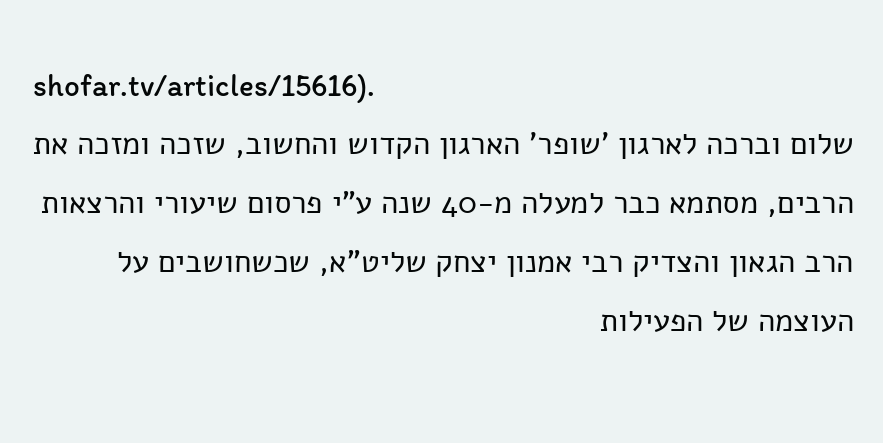shofar.tv/articles/15616).
שלום וברכה לארגון 'שופר' הארגון הקדוש והחשוב, שזכה ומזכה את הרבים, מסתמא כבר למעלה מ-40 שנה ע"י פרסום שיעורי והרצאות הרב הגאון והצדיק רבי אמנון יצחק שליט"א, שכשחושבים על העוצמה של הפעילות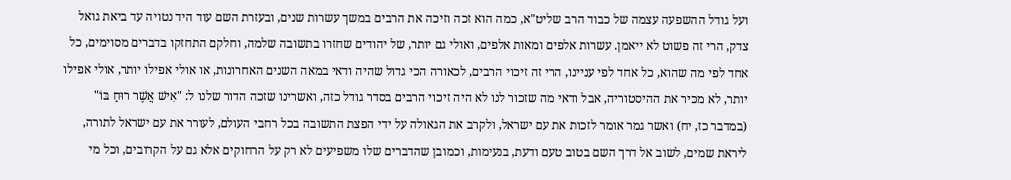ועל גודל ההשפעה עצמה של כבוד הרב שליט"א, כמה הוא זכה וזיכה את הרבים במשך עשרות שנים, ובעזרת השם עוד היד נטויה עד ביאת גואל צדק, הרי זה פשוט לא ייאמן. עשרות אלפים ומאות אלפים, ואולי גם יותר, של יהודים שחזרו בתשובה שלמה, וחלקם התחזקו בדברים מסוימים, כל אחד לפי מה שהוא, כל אחד לפי עניינו, הרי זה זיכוי הרבים, לכאורה הכי גדול שהיה ודאי במאה השנים האחרונות, או אולי אפילו יותר, אולי אפילו יותר, לא מכיר את ההיסטוריה, אבל ודאי מה שזכור לנו לא היה זיכוי הרבים בסדר גודל כזה, ואשרינו שזכה הדור שלנו ל: "אִישׁ אֲשֶׁר רוּחַ בּוֹ" (במדבר כז, יח) ואשר גמר אומר לזכות את עם ישראל, ולקרב את הגאולה על ידי הפצת התשובה בכל רחבי העולם, לעורר את עם ישראל לתורה, ליראת שמים, לשוב אל דרך השם בטוב טעם ודעת, בנעימות, וכמובן שהדברים שלו משפיעים לא רק על הרחוקים אלא גם על הקרובים, וכל מי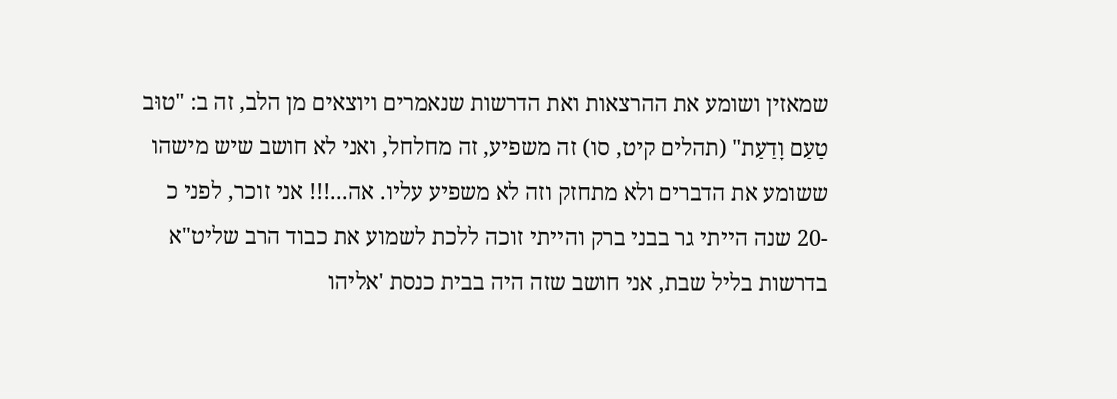שמאזין ושומע את ההרצאות ואת הדרשות שנאמרים ויוצאים מן הלב, זה ב: "טוּב טַעַם וָדַעַת" (תהלים קיט, סו) זה משפיע, זה מחלחל, ואני לא חושב שיש מישהו ששומע את הדברים ולא מתחזק וזה לא משפיע עליו. אה...!!! אני זוכר, לפני כ -20 שנה הייתי גר בבני ברק והייתי זוכה ללכת לשמוע את כבוד הרב שליט"א בדרשות בליל שבת, אני חושב שזה היה בבית כנסת 'אליהו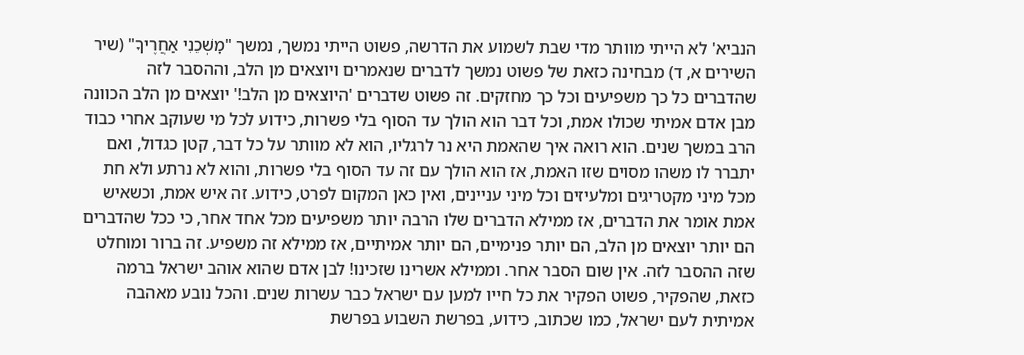הנביא' לא הייתי מוותר מדי שבת לשמוע את הדרשה, פשוט הייתי נמשך, נמשך "מׇשְׁכֵנִי אַחֲרֶיךָ" (שיר השירים א, ד) מבחינה כזאת של פשוט נמשך לדברים שנאמרים ויוצאים מן הלב, וההסבר לזה שהדברים כל כך משפיעים וכל כך מחזקים. זה פשוט שדברים 'היוצאים מן הלב!' יוצאים מן הלב הכוונה מבן אדם אמיתי שכולו אמת, וכל דבר הוא הולך עד הסוף בלי פשרות, כידוע לכל מי שעוקב אחרי כבוד הרב במשך שנים. הוא רואה איך שהאמת היא נר לרגליו, הוא לא מוותר על כל דבר, קטן כגדול, ואם יתברר לו משהו מסוים שזו האמת, אז הוא הולך עם זה עד הסוף בלי פשרות, והוא לא נרתע ולא חת מכל מיני מקטריגים ומלעיזים וכל מיני עניינים, ואין כאן המקום לפרט, כידוע. זה איש אמת, וכשאיש אמת אומר את הדברים, אז ממילא הדברים שלו הרבה יותר משפיעים מכל אחד אחר, כי ככל שהדברים הם יותר יוצאים מן הלב, הם יותר פנימיים, הם יותר אמיתיים, אז ממילא זה משפיע. זה ברור ומוחלט שזה ההסבר לזה. אין שום הסבר אחר. וממילא אשרינו שזכינו! לבן אדם שהוא אוהב ישראל ברמה כזאת, שהפקיר, פשוט הפקיר את כל חייו למען עם ישראל כבר עשרות שנים. והכל נובע מאהבה אמיתית לעם ישראל, כמו שכתוב, כידוע, בפרשת השבוע בפרשת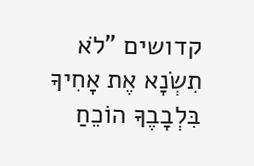קדושים "לֹא תִשְׂנָא אֶת אָחִיךָ בִּלְבָבֶךָ הוֹכֵחַ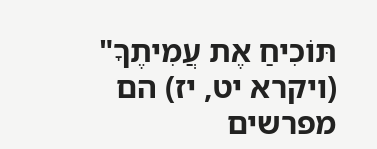תּוֹכִיחַ אֶת עֲמִיתֶךָ" (ויקרא יט, יז) הם מפרשים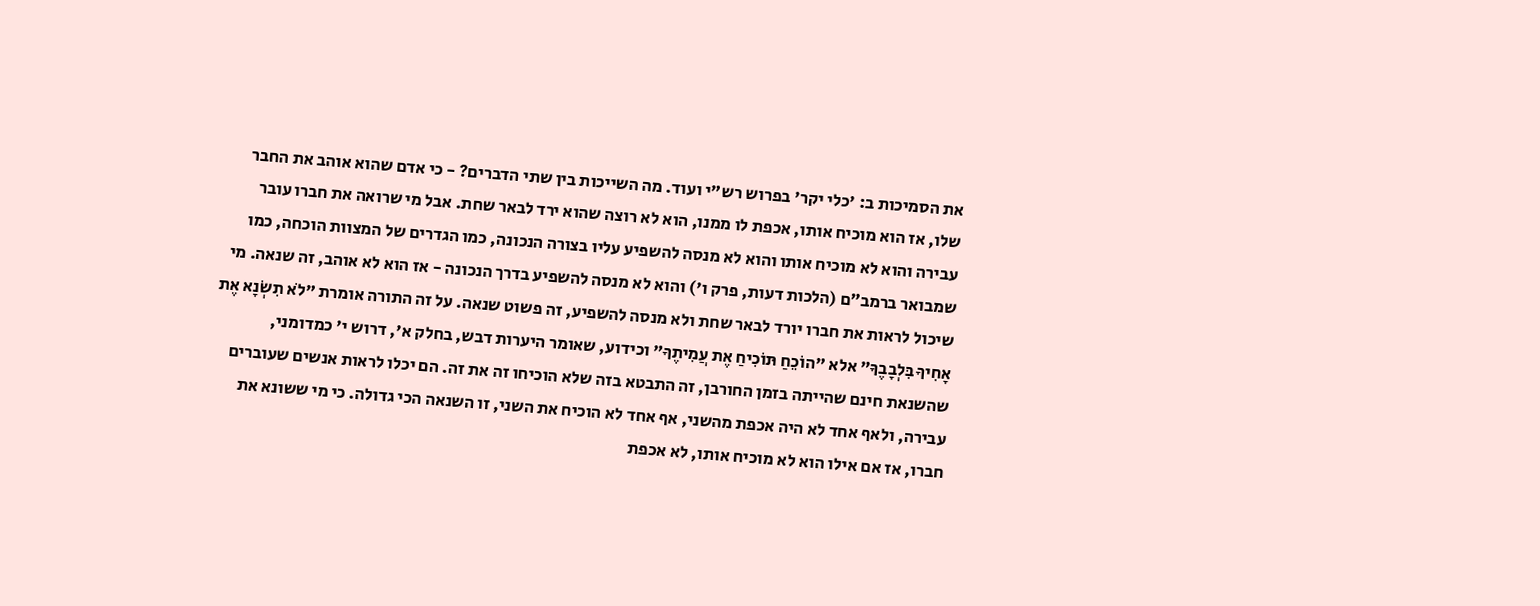את הסמיכות ב: 'כלי יקר' בפרוש רש"י ועוד. מה השייכות בין שתי הדברים? - כי אדם שהוא אוהב את החבר שלו, אז הוא מוכיח אותו, אכפת לו ממנו, הוא לא רוצה שהוא ירד לבאר שחת. אבל מי שרואה את חברו עובר עבירה והוא לא מוכיח אותו והוא לא מנסה להשפיע עליו בצורה הנכונה, כמו הגדרים של המצוות הוכחה, כמו שמבואר ברמב״ם (הלכות דעות, פרק ו') והוא לא מנסה להשפיע בדרך הנכונה - אז הוא לא אוהב, זה שנאה. מי שיכול לראות את חברו יורד לבאר שחת ולא מנסה להשפיע, זה פשוט שנאה. על זה התורה אומרת "לֹא תִשְׂנָא אֶת אָחִיךָ בִּלְבָבֶךָ" אלא "הוֹכֵחַ תּוֹכִיחַ אֶת עֲמִיתֶךָ" וכידוע, שאומר היערות דבש, בחלק א', דרוש י' כמדומני, שהשנאת חינם שהייתה בזמן החורבן, זה התבטא בזה שלא הוכיחו זה את זה. הם יכלו לראות אנשים שעוברים עבירה, ולאף אחד לא היה אכפת מהשני, אף אחד לא הוכיח את השני, זו השנאה הכי גדולה. כי מי ששונא את חברו, אז אם אילו הוא לא מוכיח אותו, לא אכפת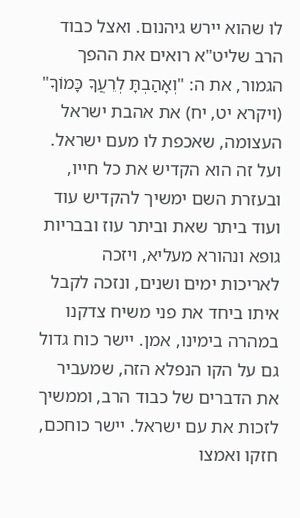לו שהוא יירש גיהנום. ואצל כבוד הרב שליט"א רואים את ההפך הגמור, את ה: "וְאָהַבְתָּ לְרֵעֲךָ כָּמוֹךָ" (ויקרא יט, יח) את אהבת ישראל העצומה, שאכפת לו מעם ישראל. ועל זה הוא הקדיש את כל חייו, ובעזרת השם ימשיך להקדיש עוד ועוד ביתר שאת וביתר עוז ובבריות גופא ונהורא מעליא, ויזכה לאריכות ימים ושנים, ונזכה לקבל איתו ביחד את פני משיח צדקנו במהרה בימינו, אמן. יישר כוח גדול גם על הקו הנפלא הזה, שמעביר את הדברים של כבוד הרב, וממשיך לזכות את עם ישראל. יישר כוחכם, חזקו ואמצו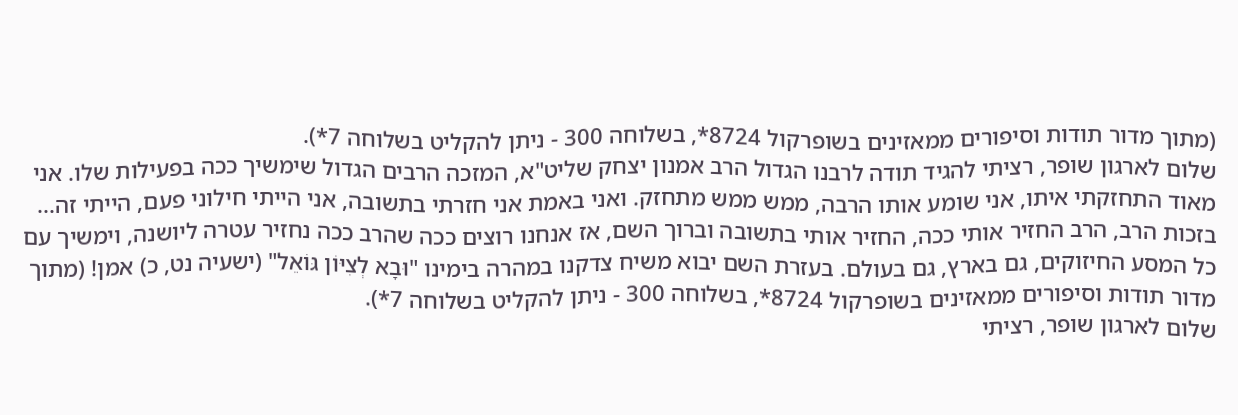(מתוך מדור תודות וסיפורים ממאזינים בשופרקול 8724*, בשלוחה 300 - ניתן להקליט בשלוחה 7*).
שלום לארגון שופר, רציתי להגיד תודה לרבנו הגדול הרב אמנון יצחק שליט"א, המזכה הרבים הגדול שימשיך ככה בפעילות שלו. אני מאוד התחזקתי איתו, אני שומע אותו הרבה, ממש ממש מתחזק. ואני באמת אני חזרתי בתשובה, אני הייתי חילוני פעם, הייתי זה... בזכות הרב, הרב החזיר אותי ככה, החזיר אותי בתשובה וברוך השם, אז אנחנו רוצים ככה שהרב ככה נחזיר עטרה ליושנה, וימשיך עם כל המסע החיזוקים, גם בארץ, גם בעולם. בעזרת השם יבוא משיח צדקנו במהרה בימינו "וּבָא לְצִיּוֹן גּוֹאֵל" (ישעיה נט, כ) אמן! (מתוך מדור תודות וסיפורים ממאזינים בשופרקול 8724*, בשלוחה 300 - ניתן להקליט בשלוחה 7*).
שלום לארגון שופר, רציתי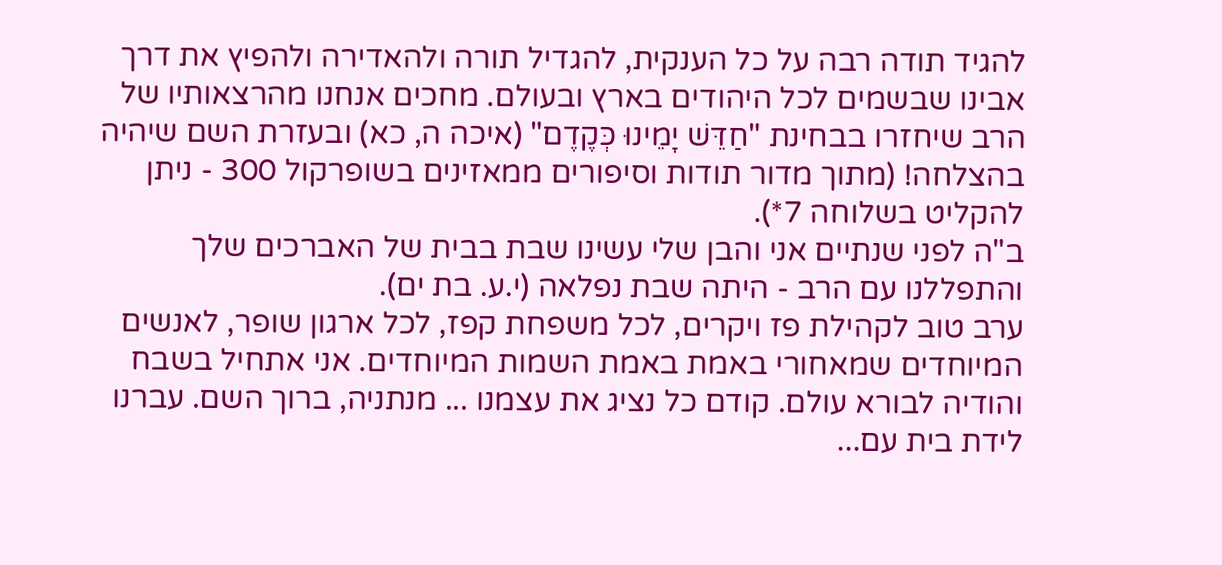להגיד תודה רבה על כל הענקית, להגדיל תורה ולהאדירה ולהפיץ את דרך אבינו שבשמים לכל היהודים בארץ ובעולם. מחכים אנחנו מהרצאותיו של הרב שיחזרו בבחינת "חַדֵּשׁ יָמֵינוּ כְּקֶדֶם" (איכה ה, כא) ובעזרת השם שיהיה בהצלחה! (מתוך מדור תודות וסיפורים ממאזינים בשופרקול 300 - ניתן להקליט בשלוחה 7*).
ב"ה לפני שנתיים אני והבן שלי עשינו שבת בבית של האברכים שלך והתפללנו עם הרב - היתה שבת נפלאה (י.ע. בת ים).
ערב טוב לקהילת פז ויקרים, לכל משפחת קפז, לכל ארגון שופר, לאנשים המיוחדים שמאחורי באמת באמת השמות המיוחדים. אני אתחיל בשבח והודיה לבורא עולם. קודם כל נציג את עצמנו ... מנתניה, ברוך השם. עברנו לידת בית עם...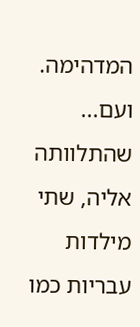המדהימה. ועם... שהתלוותה אליה, שתי מילדות עבריות כמו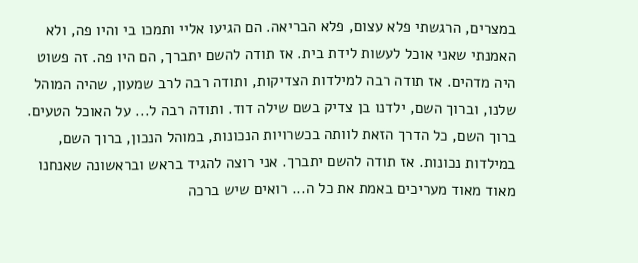במצרים, הרגשתי פלא עצום, פלא הבריאה. הם הגיעו אליי ותמכו בי והיו פה, ולא האמנתי שאני אוכל לעשות לידת בית. אז תודה להשם יתברך, הם היו פה. זה פשוט היה מדהים. אז תודה רבה למילדות הצדיקות, ותודה רבה לרב שמעון, שהיה המוהל שלנו, וברוך השם, ילדנו בן צדיק בשם שילה דוד. ותודה רבה ל... על האוכל הטעים. ברוך השם, כל הדרך הזאת לוותה בכשרויות הנכונות, במוהל הנכון, ברוך השם, במילדות נכונות. אז תודה להשם יתברך. אני רוצה להגיד בראש ובראשונה שאנחנו מאוד מאוד מעריכים באמת את כל ה... רואים שיש ברכה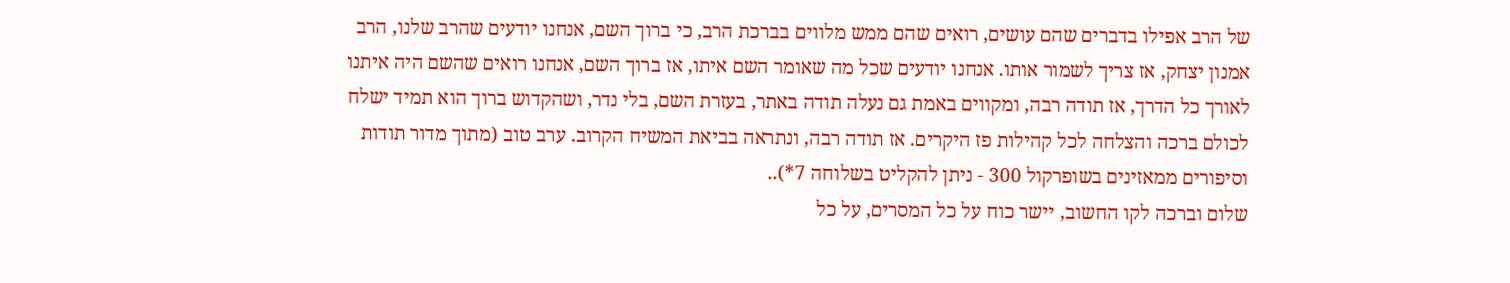של הרב אפילו בדברים שהם עושים, רואים שהם ממש מלווים בברכת הרב, כי ברוך השם, אנחנו יודעים שהרב שלנו, הרב אמנון יצחק, אז צריך לשמור אותו. אנחנו יודעים שכל מה שאומר השם איתו, אז ברוך השם, אנחנו רואים שהשם היה איתנו לאורך כל הדרך, אז תודה רבה, ומקווים באמת גם נעלה תודה באתר, בעזרת השם, בלי נדר, ושהקדוש ברוך הוא תמיד ישלח לכולם ברכה והצלחה לכל קהילות פז היקרים. אז תודה רבה, ונתראה בביאת המשיח הקרוב. ערב טוב (מתוך מדור תודות וסיפורים ממאזינים בשופרקול 300 - ניתן להקליט בשלוחה 7*)..
שלום וברכה לקו החשוב, יישר כוח על כל המסרים, על כל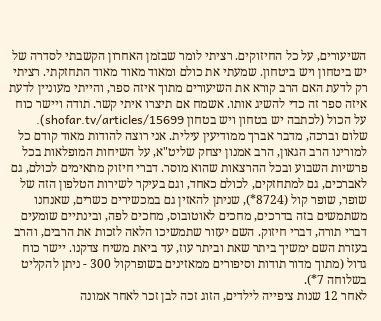השיעורים, על כל החיזוקים. רציתי לומר שבזמן האחרון הקשבתי לסדרה של יש ביטחון ויש ביטחון. שמעתי את כולם ומאוד מאוד מאוד התחזקתי. רציתי רק לדעת האם הרב קורא את השיעורים מתוך איזה ספר, והייתי מעוניין לדעת איזה ספר זה כדי להשיג אותו. אשמח אם תיצרו איתי קשר. תודה ויישר כוח על הכול (לכתבה יש בטחון ויש בטחון shofar.tv/articles/15699).
שלום וברכה, מדבר אברך ממודיעין עילית. אני רוצה להודות מאוד קודם כל למורינו הרב הגאון, הרב אמנון יצחק שליט"א, על השיחות המופלאות בכל פרשיות השבוע ובכל ההרצאות שהוא מוסר. דברי חיזוק מתאימים לכולם, גם לאברכים, גם למתחזקים, לכולם כאחד, וגם בעיקר לשירות הטלפון הזה של שופר, שופר קול (8724*), שניתן להאזין גם במכשירים כשרים, שאנחנו משתמשים בזה בדרכים, מחכים לאוטובוס, מחכים לפה, ובינתיים שומעים דברי תורה, דברי חיזוק. השם יעזור שתמשיכו הלאה לזכות את הרבים, והרב בעזרת השם ימשיך ביתר שאת וביתר עוז, עד ביאת משיח צדקנו. יישר כוח גדול (מתוך מדור תודות וסיפורים ממאזינים בשופרקול 300 - ניתן להקליט בשלוחה 7*).
לאחר 12 שנות ציפייה לילדים, הזוג זכה לבן זכר לאחר אמונה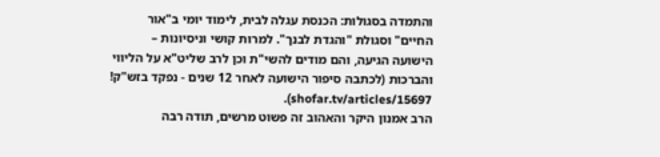והתמדה בסגולות: הכנסת עגלה לבית, לימוד יומי ב"אור החיים" וסגולת "והגדת לבנך". למרות קושי וניסיונות – הישועה הגיעה, והם מודים להשי"ת וכן לרב שליט"א על הליווי והברכות (לכתבה סיפור הישועה לאחר 12 שנים - נפקד בזש"ק! shofar.tv/articles/15697).
הרב אמנון היקר והאהוב זה פשוט מרשים, תודה רבה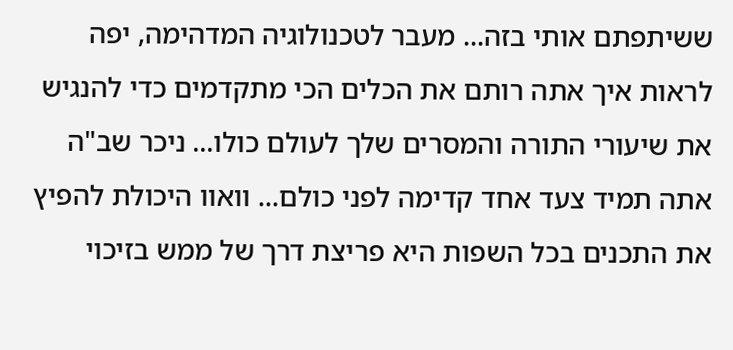ששיתפתם אותי בזה... מעבר לטכנולוגיה המדהימה, יפה לראות איך אתה רותם את הכלים הכי מתקדמים כדי להנגיש את שיעורי התורה והמסרים שלך לעולם כולו... ניכר שב"ה אתה תמיד צעד אחד קדימה לפני כולם... וואוו היכולת להפיץ את התכנים בכל השפות היא פריצת דרך של ממש בזיכוי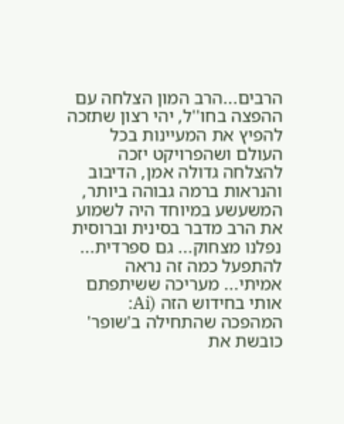הרבים...הרב המון הצלחה עם ההפצה בחו''ל, יהי רצון שתזכה להפיץ את המעיינות בכל העולם ושהפרויקט יזכה להצלחה גדולה אמן, הדיבוב והנראות ברמה גבוהה ביותר, המשעשע במיוחד היה לשמוע את הרב מדבר בסינית וברוסית נפלנו מצחוק... גם ספרדית... להתפעל כמה זה נראה אמיתי... מעריכה ששיתפתם אותי בחידוש הזה (Ai: המהפכה שהתחילה ב'שופר' כובשת את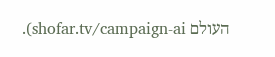העולם shofar.tv/campaign-ai).